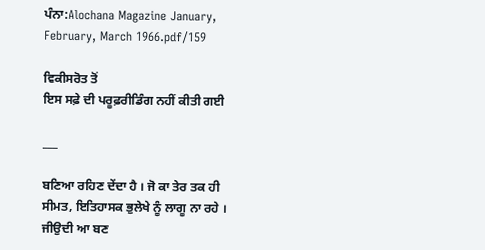ਪੰਨਾ:Alochana Magazine January, February, March 1966.pdf/159

ਵਿਕੀਸਰੋਤ ਤੋਂ
ਇਸ ਸਫ਼ੇ ਦੀ ਪਰੂਫ਼ਰੀਡਿੰਗ ਨਹੀਂ ਕੀਤੀ ਗਈ

___

ਬਣਿਆ ਰਹਿਣ ਦੇਂਦਾ ਹੈ । ਜੋ ਕਾ ਤੇਰ ਤਕ ਹੀ ਸੀਮਤ, ਇਤਿਹਾਸਕ ਭੁਲੇਖੇ ਨੂੰ ਲਾਗੂ ਨਾ ਰਹੇ । ਜੀਉਦੀ ਆ ਬਣ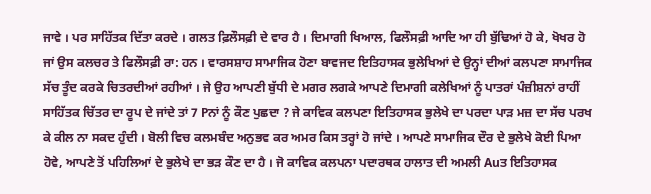ਜਾਵੇ । ਪਰ ਸਾਹਿੱਤਕ ਦਿੱਤਾ ਕਰਦੇ । ਗਲਤ ਫ਼ਿਲੌਸਫ਼ੀ ਦੇ ਵਾਰ ਹੈ । ਦਿਮਾਗੀ ਖਿਆਲ, ਫਿਲੌਸਫ਼ੀ ਆਦਿ ਆ ਹੀ ਬੁੱਢਿਆਂ ਹੋ ਕੇ, ਖੋਖਰ ਹੋ ਜਾਂ ਉਸ ਕਲਚਰ ਤੇ ਫਿਲੌਸਫ਼ੀ ਰਾ: ਹਨ । ਵਾਰਸਸ਼ਾਹ ਸਾਮਾਜਿਕ ਹੋਣਾ ਬਾਵਜਦ ਇਤਿਹਾਸਕ ਭੁਲੇਖਿਆਂ ਦੇ ਉਨ੍ਹਾਂ ਦੀਆਂ ਕਲਪਣਾ ਸਾਮਾਜਿਕ ਸੱਚ ਤੂੰਦ ਕਰਕੇ ਚਿਤਰਦੀਆਂ ਰਹੀਆਂ । ਜੇ ਉਹ ਆਪਣੀ ਬੁੱਧੀ ਦੇ ਮਗਰ ਲਗਕੇ ਆਪਣੇ ਦਿਮਾਗੀ ਕਲੇਖਿਆਂ ਨੂੰ ਪਾਤਰਾਂ ਪੰਜ਼ੀਸ਼ਨਾਂ ਰਾਹੀਂ ਸਾਹਿੱਤਕ ਚਿੱਤਰ ਦਾ ਰੂਪ ਦੇ ਜਾਂਦੇ ਤਾਂ 7 Pਨਾਂ ਨੂੰ ਕੌਣ ਪੁਛਦਾ ? ਜੇ ਕਾਵਿਕ ਕਲਪਣਾ ਇਤਿਹਾਸਕ ਭੁਲੇਖੇ ਦਾ ਪਰਦਾ ਪਾੜ ਮਜ਼ ਦਾ ਸੱਚ ਪਰਖ ਕੇ ਕੀਲ ਨਾ ਸਕਦ ਹੁੰਦੀ । ਬੋਲੀ ਵਿਚ ਕਲਮਬੰਦ ਅਨੁਭਵ ਕਰ ਅਮਰ ਕਿਸ ਤਰ੍ਹਾਂ ਹੋ ਜਾਂਦੇ । ਆਪਣੇ ਸਾਮਾਜਿਕ ਦੌਰ ਦੇ ਭੁਲੇਖੇ ਕੋਈ ਪਿਆ ਹੋਵੇ, ਆਪਣੇ ਤੋਂ ਪਹਿਲਿਆਂ ਦੇ ਭੁਲੇਖੇ ਦਾ ਭੜ ਕੌਣ ਦਾ ਹੈ । ਜੋ ਕਾਵਿਕ ਕਲਪਨਾ ਪਦਾਰਥਕ ਹਾਲਾਤ ਦੀ ਅਮਲੀ Auਤ ਇਤਿਹਾਸਕ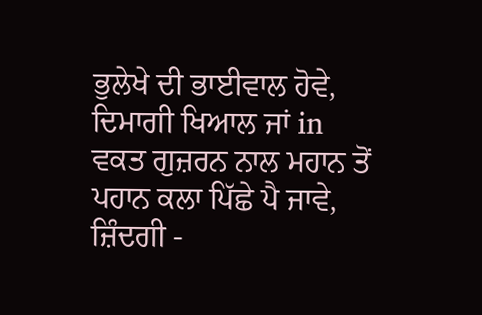ਭੁਲੇਖੇ ਦੀ ਭਾਈਵਾਲ ਹੋਵੇ, ਦਿਮਾਗੀ ਖਿਆਲ ਜਾਂ in ਵਕਤ ਗੁਜ਼ਰਨ ਨਾਲ ਮਹਾਨ ਤੋਂ ਪਹਾਨ ਕਲਾ ਪਿੱਛੇ ਪੈ ਜਾਵੇ, ਜ਼ਿੰਦਗੀ -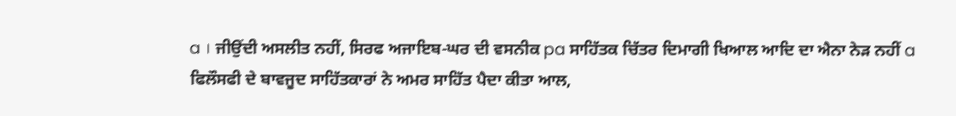a । ਜੀਉਂਦੀ ਅਸਲੀਤ ਨਹੀਂ, ਸਿਰਫ ਅਜਾਇਬ-ਘਰ ਦੀ ਵਸਨੀਕ pa ਸਾਹਿੱਤਕ ਚਿੱਤਰ ਦਿਮਾਗੀ ਖਿਆਲ ਆਦਿ ਦਾ ਐਨਾ ਨੇੜ ਨਹੀਂ a ਫਿਲੌਸਫੀ ਦੇ ਬਾਵਜੂਦ ਸਾਹਿੱਤਕਾਰਾਂ ਨੇ ਅਮਰ ਸਾਹਿੱਤ ਪੈਦਾ ਕੀਤਾ ਆਲ,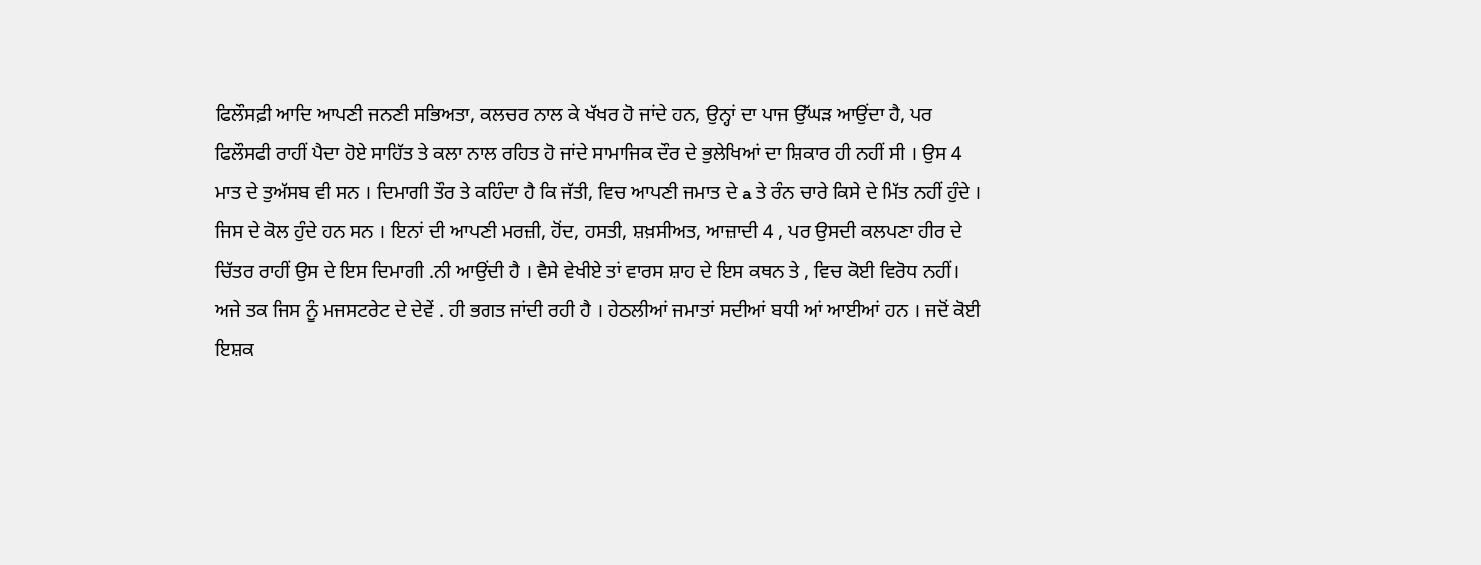ਫਿਲੌਸਫ਼ੀ ਆਦਿ ਆਪਣੀ ਜਨਣੀ ਸਭਿਅਤਾ, ਕਲਚਰ ਨਾਲ ਕੇ ਖੱਖਰ ਹੋ ਜਾਂਦੇ ਹਨ, ਉਨ੍ਹਾਂ ਦਾ ਪਾਜ ਉੱਘੜ ਆਉਂਦਾ ਹੈ, ਪਰ ਫਿਲੌਸਫੀ ਰਾਹੀਂ ਪੈਦਾ ਹੋਏ ਸਾਹਿੱਤ ਤੇ ਕਲਾ ਨਾਲ ਰਹਿਤ ਹੋ ਜਾਂਦੇ ਸਾਮਾਜਿਕ ਦੌਰ ਦੇ ਭੁਲੇਖਿਆਂ ਦਾ ਸ਼ਿਕਾਰ ਹੀ ਨਹੀਂ ਸੀ । ਉਸ 4 ਮਾਤ ਦੇ ਤੁਅੱਸਬ ਵੀ ਸਨ । ਦਿਮਾਗੀ ਤੌਰ ਤੇ ਕਹਿੰਦਾ ਹੈ ਕਿ ਜੱਤੀ, ਵਿਚ ਆਪਣੀ ਜਮਾਤ ਦੇ a ਤੇ ਰੰਨ ਚਾਰੇ ਕਿਸੇ ਦੇ ਮਿੱਤ ਨਹੀਂ ਹੁੰਦੇ । ਜਿਸ ਦੇ ਕੋਲ ਹੁੰਦੇ ਹਨ ਸਨ । ਇਨਾਂ ਦੀ ਆਪਣੀ ਮਰਜ਼ੀ, ਹੋਂਦ, ਹਸਤੀ, ਸ਼ਖ਼ਸੀਅਤ, ਆਜ਼ਾਦੀ 4 , ਪਰ ਉਸਦੀ ਕਲਪਣਾ ਹੀਰ ਦੇ ਚਿੱਤਰ ਰਾਹੀਂ ਉਸ ਦੇ ਇਸ ਦਿਮਾਗੀ .ਨੀ ਆਉਂਦੀ ਹੈ । ਵੈਸੇ ਵੇਖੀਏ ਤਾਂ ਵਾਰਸ ਸ਼ਾਹ ਦੇ ਇਸ ਕਥਨ ਤੇ , ਵਿਚ ਕੋਈ ਵਿਰੋਧ ਨਹੀਂ। ਅਜੇ ਤਕ ਜਿਸ ਨੂੰ ਮਜਸਟਰੇਟ ਦੇ ਦੇਵੇਂ . ਹੀ ਭਗਤ ਜਾਂਦੀ ਰਹੀ ਹੈ । ਹੇਠਲੀਆਂ ਜਮਾਤਾਂ ਸਦੀਆਂ ਬਧੀ ਆਂ ਆਈਆਂ ਹਨ । ਜਦੋਂ ਕੋਈ ਇਸ਼ਕ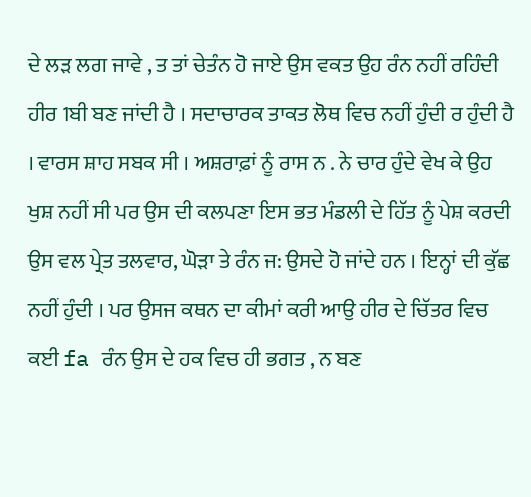ਦੇ ਲੜ ਲਗ ਜਾਵੇ , ਤ ਤਾਂ ਚੇਤੰਨ ਹੋ ਜਾਏ ਉਸ ਵਕਤ ਉਹ ਰੰਨ ਨਹੀਂ ਰਹਿੰਦੀ ਹੀਰ 1ਬੀ ਬਣ ਜਾਂਦੀ ਹੈ । ਸਦਾਚਾਰਕ ਤਾਕਤ ਲੋਥ ਵਿਚ ਨਹੀਂ ਹੁੰਦੀ ਰ ਹੁੰਦੀ ਹੈ । ਵਾਰਸ ਸ਼ਾਹ ਸਬਕ ਸੀ । ਅਸ਼ਰਾਫ਼ਾਂ ਨੂੰ ਰਾਸ ਨ . ਨੇ ਚਾਰ ਹੁੰਦੇ ਵੇਖ ਕੇ ਉਹ ਖੁਸ਼ ਨਹੀਂ ਸੀ ਪਰ ਉਸ ਦੀ ਕਲਪਣਾ ਇਸ ਭਤ ਮੰਡਲੀ ਦੇ ਹਿੱਤ ਨੂੰ ਪੇਸ਼ ਕਰਦੀ ਉਸ ਵਲ ਪ੍ਰੇਤ ਤਲਵਾਰ, ਘੋੜਾ ਤੇ ਰੰਨ ਜ: ਉਸਦੇ ਹੋ ਜਾਂਦੇ ਹਨ । ਇਨ੍ਹਾਂ ਦੀ ਕੁੱਛ ਨਹੀਂ ਹੁੰਦੀ । ਪਰ ਉਸਜ ਕਥਨ ਦਾ ਕੀਮਾਂ ਕਰੀ ਆਉ ਹੀਰ ਦੇ ਚਿੱਤਰ ਵਿਚ ਕਈ fa ਰੰਨ ਉਸ ਦੇ ਹਕ ਵਿਚ ਹੀ ਭਗਤ , ਨ ਬਣ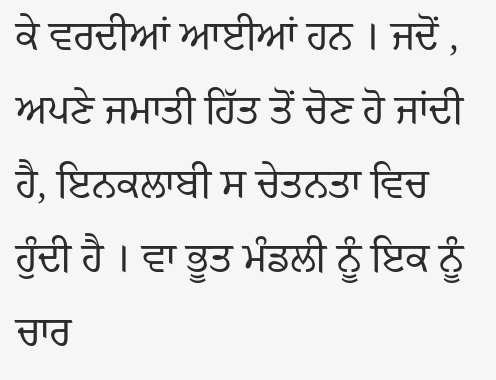ਕੇ ਵਰਦੀਆਂ ਆਈਆਂ ਹਨ । ਜਦੋਂ , ਅਪਣੇ ਜਮਾਤੀ ਹਿੱਤ ਤੋਂ ਚੋਣ ਹੋ ਜਾਂਦੀ ਹੈ, ਇਨਕਲਾਬੀ ਸ ਚੇਤਨਤਾ ਵਿਚ ਹੁੰਦੀ ਹੈ । ਵਾ ਭੂਤ ਮੰਡਲੀ ਨੂੰ ਇਕ ਨੂੰ ਚਾਰ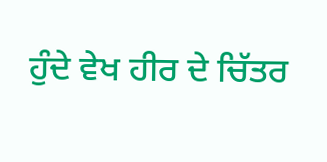ਹੁੰਦੇ ਵੇਖ ਹੀਰ ਦੇ ਚਿੱਤਰ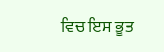ਵਿਚ ਇਸ ਭੂਤ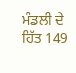ਮੰਡਲੀ ਦੇ ਹਿੱਤ 149